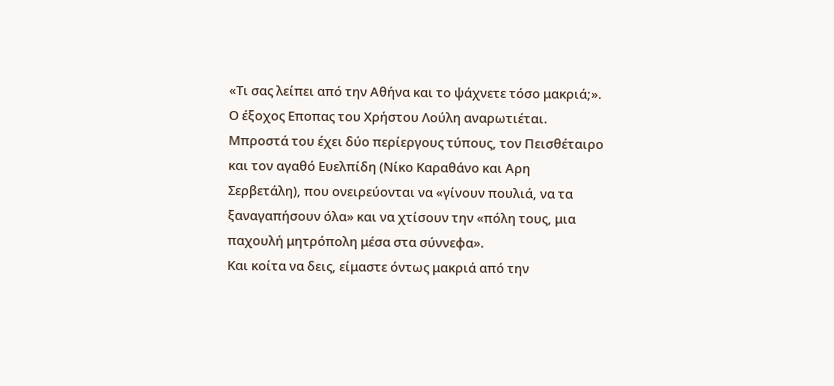«Τι σας λείπει από την Αθήνα και το ψάχνετε τόσο μακριά;». Ο έξοχος Εποπας του Χρήστου Λούλη αναρωτιέται. Μπροστά του έχει δύο περίεργους τύπους, τον Πεισθέταιρο και τον αγαθό Ευελπίδη (Νίκο Καραθάνο και Αρη Σερβετάλη), που ονειρεύονται να «γίνουν πουλιά, να τα ξαναγαπήσουν όλα» και να χτίσουν την «πόλη τους, μια παχουλή μητρόπολη μέσα στα σύννεφα».
Και κοίτα να δεις, είμαστε όντως μακριά από την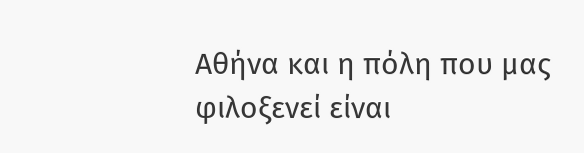Αθήνα και η πόλη που μας φιλοξενεί είναι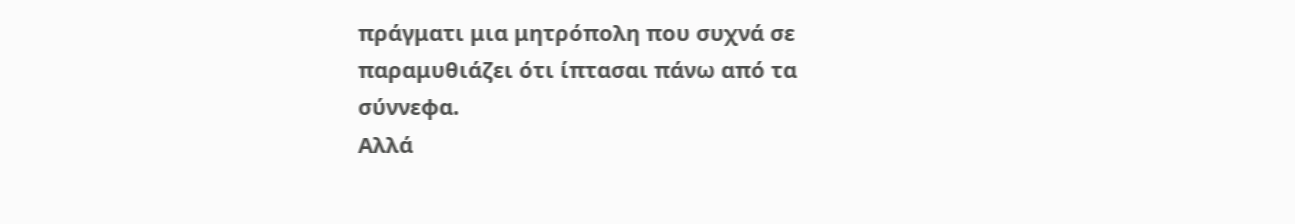πράγματι μια μητρόπολη που συχνά σε παραμυθιάζει ότι ίπτασαι πάνω από τα σύννεφα.
Αλλά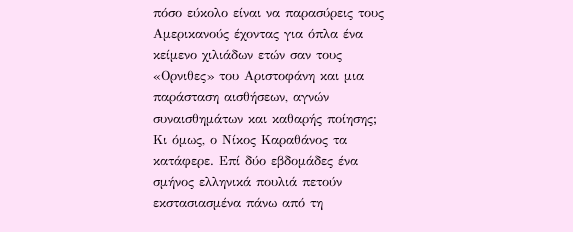πόσο εύκολο είναι να παρασύρεις τους Αμερικανούς έχοντας για όπλα ένα κείμενο χιλιάδων ετών σαν τους «Ορνιθες» του Αριστοφάνη και μια παράσταση αισθήσεων, αγνών συναισθημάτων και καθαρής ποίησης;
Κι όμως, ο Νίκος Καραθάνος τα κατάφερε. Επί δύο εβδομάδες ένα σμήνος ελληνικά πουλιά πετούν εκστασιασμένα πάνω από τη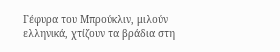Γέφυρα του Μπρούκλιν, μιλούν ελληνικά, χτίζουν τα βράδια στη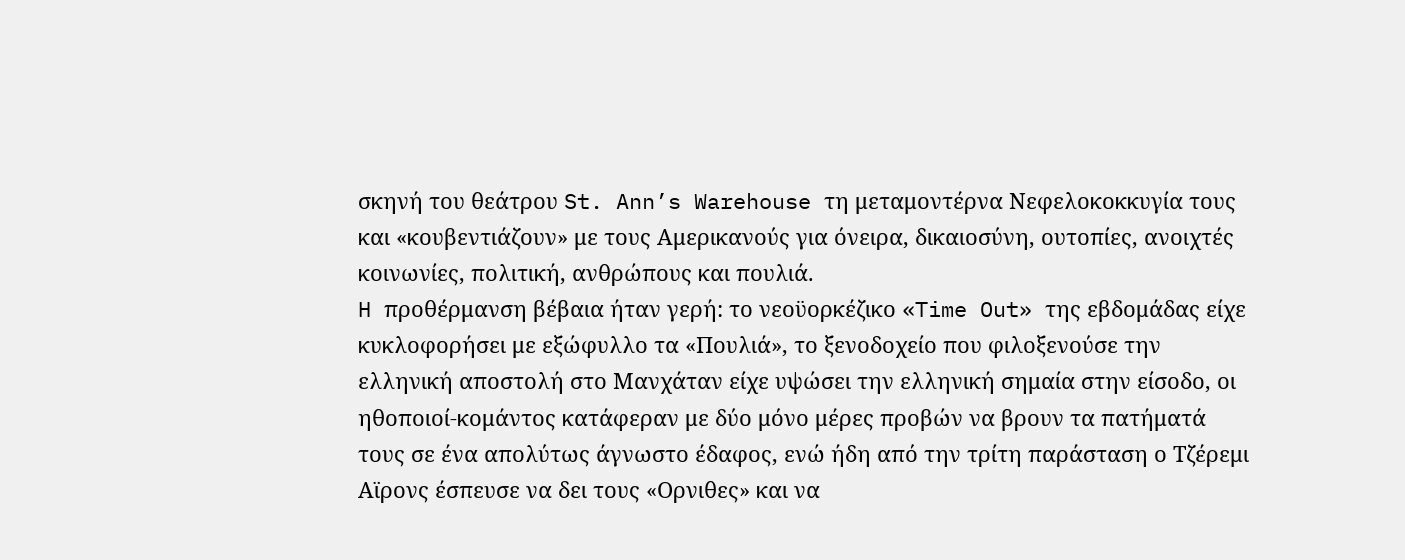σκηνή του θεάτρου St. Ann’s Warehouse τη μεταμοντέρνα Νεφελοκοκκυγία τους και «κουβεντιάζουν» με τους Αμερικανούς για όνειρα, δικαιοσύνη, ουτοπίες, ανοιχτές κοινωνίες, πολιτική, ανθρώπους και πουλιά.
H προθέρμανση βέβαια ήταν γερή: το νεοϋορκέζικο «Time Out» της εβδομάδας είχε κυκλοφορήσει με εξώφυλλο τα «Πουλιά», το ξενοδοχείο που φιλοξενούσε την ελληνική αποστολή στο Μανχάταν είχε υψώσει την ελληνική σημαία στην είσοδο, οι ηθοποιοί-κομάντος κατάφεραν με δύο μόνο μέρες προβών να βρουν τα πατήματά τους σε ένα απολύτως άγνωστο έδαφος, ενώ ήδη από την τρίτη παράσταση ο Τζέρεμι Αϊρονς έσπευσε να δει τους «Ορνιθες» και να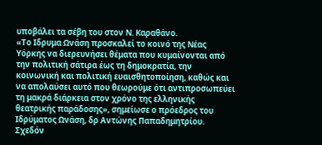υποβάλει τα σέβη του στον Ν. Καραθάνο.
«Το Ιδρυμα Ωνάση προσκαλεί το κοινό της Νέας Υόρκης να διερευνήσει θέματα που κυμαίνονται από την πολιτική σάτιρα έως τη δημοκρατία, την κοινωνική και πολιτική ευαισθητοποίηση, καθώς και να απολαύσει αυτό που θεωρούμε ότι αντιπροσωπεύει τη μακρά διάρκεια στον χρόνο της ελληνικής θεατρικής παράδοσης», σημείωσε ο πρόεδρος του Ιδρύματος Ωνάση, δρ Αντώνης Παπαδημητρίου.
Σχεδόν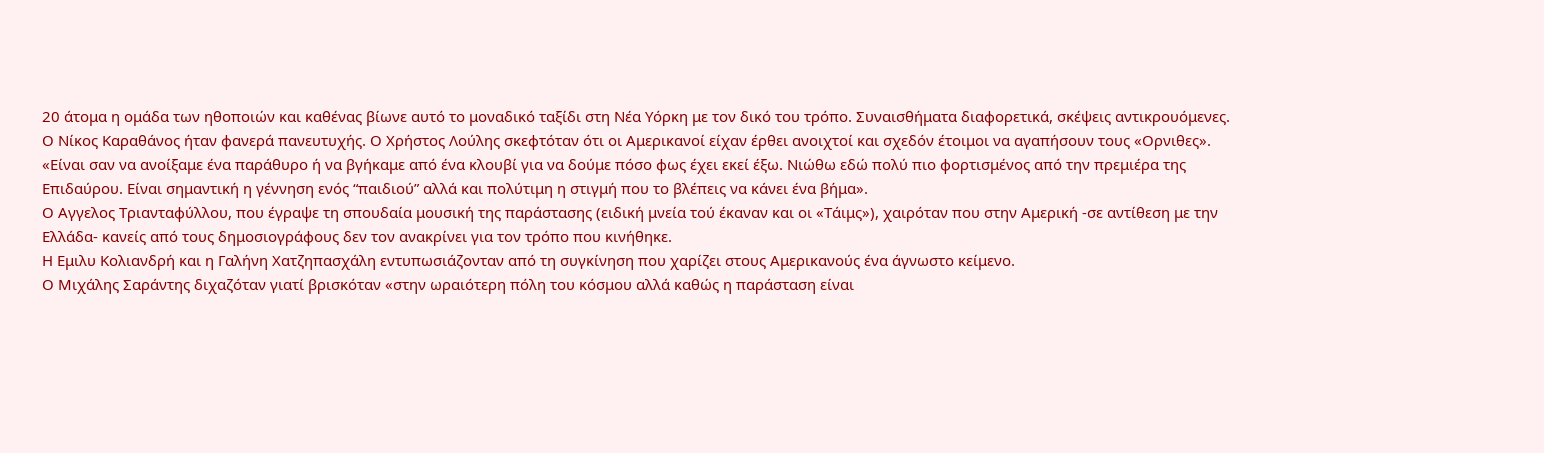20 άτομα η ομάδα των ηθοποιών και καθένας βίωνε αυτό το μοναδικό ταξίδι στη Νέα Υόρκη με τον δικό του τρόπο. Συναισθήματα διαφορετικά, σκέψεις αντικρουόμενες.
Ο Νίκος Καραθάνος ήταν φανερά πανευτυχής. Ο Χρήστος Λούλης σκεφτόταν ότι οι Αμερικανοί είχαν έρθει ανοιχτοί και σχεδόν έτοιμοι να αγαπήσουν τους «Ορνιθες».
«Είναι σαν να ανοίξαμε ένα παράθυρο ή να βγήκαμε από ένα κλουβί για να δούμε πόσο φως έχει εκεί έξω. Νιώθω εδώ πολύ πιο φορτισμένος από την πρεμιέρα της Επιδαύρου. Είναι σημαντική η γέννηση ενός “παιδιού” αλλά και πολύτιμη η στιγμή που το βλέπεις να κάνει ένα βήμα».
Ο Αγγελος Τριανταφύλλου, που έγραψε τη σπουδαία μουσική της παράστασης (ειδική μνεία τού έκαναν και οι «Τάιμς»), χαιρόταν που στην Αμερική -σε αντίθεση με την Ελλάδα- κανείς από τους δημοσιογράφους δεν τον ανακρίνει για τον τρόπο που κινήθηκε.
Η Εμιλυ Κολιανδρή και η Γαλήνη Χατζηπασχάλη εντυπωσιάζονταν από τη συγκίνηση που χαρίζει στους Αμερικανούς ένα άγνωστο κείμενο.
Ο Μιχάλης Σαράντης διχαζόταν γιατί βρισκόταν «στην ωραιότερη πόλη του κόσμου αλλά καθώς η παράσταση είναι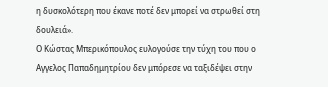η δυσκολότερη που έκανε ποτέ δεν μπορεί να στρωθεί στη δουλειά».
Ο Κώστας Μπερικόπουλος ευλογούσε την τύχη του που ο Αγγελος Παπαδημητρίου δεν μπόρεσε να ταξιδέψει στην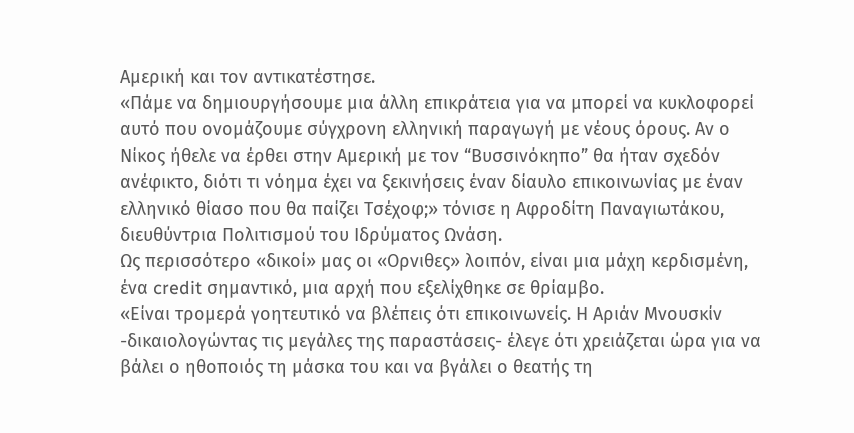Αμερική και τον αντικατέστησε.
«Πάμε να δημιουργήσουμε μια άλλη επικράτεια για να μπορεί να κυκλοφορεί αυτό που ονομάζουμε σύγχρονη ελληνική παραγωγή με νέους όρους. Αν ο Νίκος ήθελε να έρθει στην Αμερική με τον “Βυσσινόκηπο” θα ήταν σχεδόν ανέφικτο, διότι τι νόημα έχει να ξεκινήσεις έναν δίαυλο επικοινωνίας με έναν ελληνικό θίασο που θα παίζει Τσέχοφ;» τόνισε η Αφροδίτη Παναγιωτάκου, διευθύντρια Πολιτισμού του Ιδρύματος Ωνάση.
Ως περισσότερο «δικοί» μας οι «Ορνιθες» λοιπόν, είναι μια μάχη κερδισμένη, ένα credit σημαντικό, μια αρχή που εξελίχθηκε σε θρίαμβο.
«Είναι τρομερά γοητευτικό να βλέπεις ότι επικοινωνείς. Η Αριάν Μνουσκίν -δικαιολογώντας τις μεγάλες της παραστάσεις- έλεγε ότι χρειάζεται ώρα για να βάλει ο ηθοποιός τη μάσκα του και να βγάλει ο θεατής τη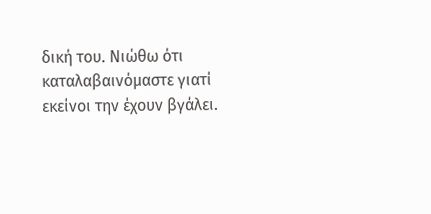δική του. Νιώθω ότι καταλαβαινόμαστε γιατί εκείνοι την έχουν βγάλει.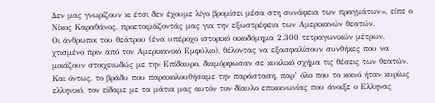Δεν μας γνωρίζουν κι έτσι δεν έχουμε λίγο βρομίσει μέσα στη συνάφεια των πραγμάτων», είπε ο Νίκος Καραθάνος, προετοιμάζοντάς μας για την εξωστρέφεια των Αμερικανών θεατών.
Οι άνθρωποι του θεάτρου (ένα υπέροχο ιστορικό οικοδόμημα 2.300 τετραγωνικών μέτρων, χτισμένο πριν από τον Αμερικανικό Εμφύλιο), θέλοντας να εξασφαλίσουν συνθήκες που να μοιάζουν στοιχειωδώς με την Επίδαυρο, διαμόρφωσαν σε κυκλικό σχήμα τις θέσεις των θεατών.
Και όντως, το βράδυ που παρακολουθήσαμε την παράσταση, παρ’ όλο που το κοινό ήταν κυρίως ελληνικό, τον είδαμε με τα μάτια μας αυτόν τον δίαυλο επικοινωνίας που άνοιξε ο Ελληνας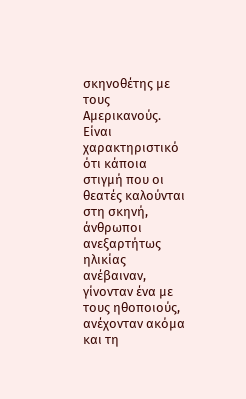σκηνοθέτης με τους Αμερικανούς.
Είναι χαρακτηριστικό ότι κάποια στιγμή που οι θεατές καλούνται στη σκηνή, άνθρωποι ανεξαρτήτως ηλικίας ανέβαιναν, γίνονταν ένα με τους ηθοποιούς, ανέχονταν ακόμα και τη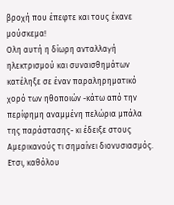βροχή που έπεφτε και τους έκανε μούσκεμα!
Ολη αυτή η δίωρη ανταλλαγή ηλεκτρισμού και συναισθημάτων κατέληξε σε έναν παραληρηματικό χορό των ηθοποιών -κάτω από την περίφημη αναμμένη πελώρια μπάλα της παράστασης- κι έδειξε στους Αμερικανούς τι σημαίνει διονυσιασμός.
Ετσι, καθόλου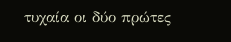τυχαία οι δύο πρώτες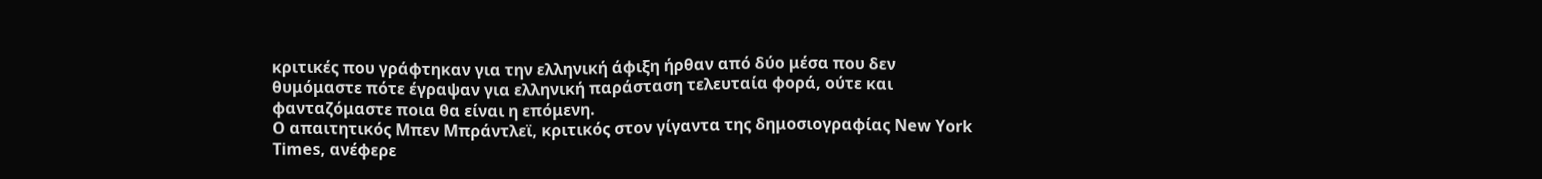κριτικές που γράφτηκαν για την ελληνική άφιξη ήρθαν από δύο μέσα που δεν θυμόμαστε πότε έγραψαν για ελληνική παράσταση τελευταία φορά, ούτε και φανταζόμαστε ποια θα είναι η επόμενη.
Ο απαιτητικός Μπεν Μπράντλεϊ, κριτικός στον γίγαντα της δημοσιογραφίας Νew York Times, ανέφερε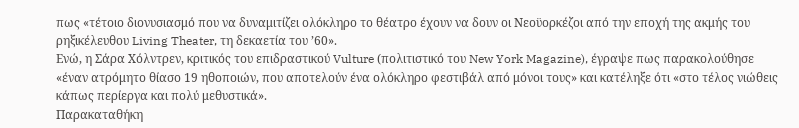πως «τέτοιο διονυσιασμό που να δυναμιτίζει ολόκληρο το θέατρο έχουν να δουν οι Νεοϋορκέζοι από την εποχή της ακμής του ρηξικέλευθου Living Theater, τη δεκαετία του ’60».
Ενώ, η Σάρα Χόλντρεν, κριτικός του επιδραστικού Vulture (πολιτιστικό του New York Magazine), έγραψε πως παρακολούθησε «έναν ατρόμητο θίασο 19 ηθοποιών, που αποτελούν ένα ολόκληρο φεστιβάλ από μόνοι τους» και κατέληξε ότι «στο τέλος νιώθεις κάπως περίεργα και πολύ μεθυστικά».
Παρακαταθήκη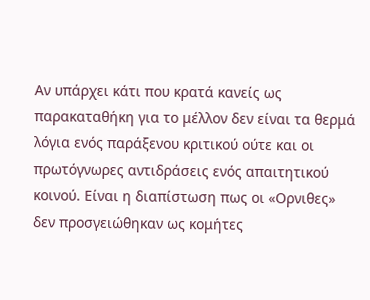Αν υπάρχει κάτι που κρατά κανείς ως παρακαταθήκη για το μέλλον δεν είναι τα θερμά λόγια ενός παράξενου κριτικού ούτε και οι πρωτόγνωρες αντιδράσεις ενός απαιτητικού κοινού. Είναι η διαπίστωση πως οι «Ορνιθες» δεν προσγειώθηκαν ως κομήτες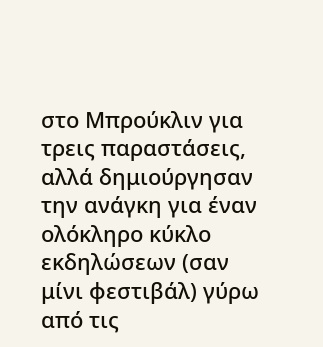στο Μπρούκλιν για τρεις παραστάσεις, αλλά δημιούργησαν την ανάγκη για έναν ολόκληρο κύκλο εκδηλώσεων (σαν μίνι φεστιβάλ) γύρω από τις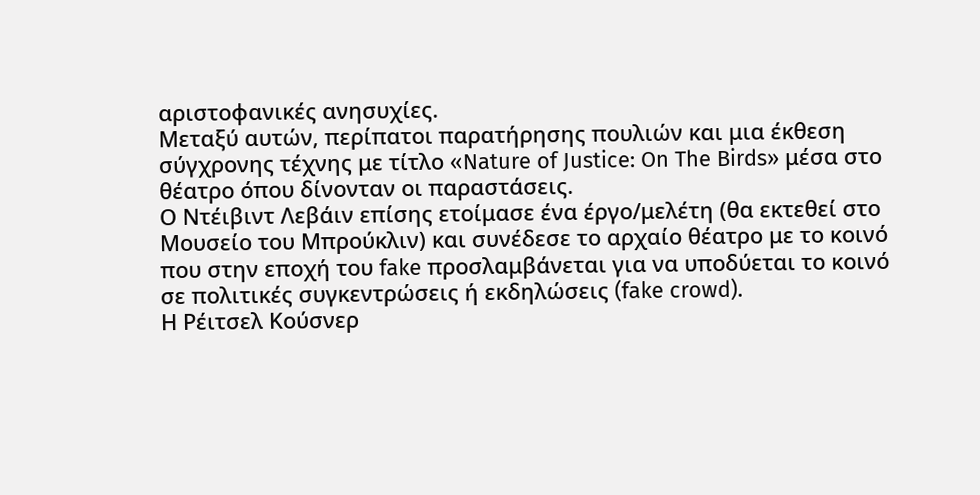αριστοφανικές ανησυχίες.
Μεταξύ αυτών, περίπατοι παρατήρησης πουλιών και μια έκθεση σύγχρονης τέχνης με τίτλο «Nature of Justice: On The Birds» μέσα στο θέατρο όπου δίνονταν οι παραστάσεις.
Ο Ντέιβιντ Λεβάιν επίσης ετοίμασε ένα έργο/μελέτη (θα εκτεθεί στο Μουσείο του Μπρούκλιν) και συνέδεσε το αρχαίο θέατρο με το κοινό που στην εποχή του fake προσλαμβάνεται για να υποδύεται το κοινό σε πολιτικές συγκεντρώσεις ή εκδηλώσεις (fake crowd).
Η Ρέιτσελ Κούσνερ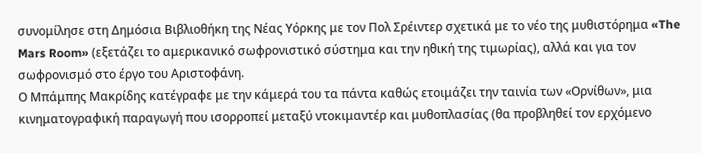συνομίλησε στη Δημόσια Βιβλιοθήκη της Νέας Υόρκης με τον Πολ Σρέιντερ σχετικά με το νέο της μυθιστόρημα «The Mars Room» (εξετάζει το αμερικανικό σωφρονιστικό σύστημα και την ηθική της τιμωρίας), αλλά και για τον σωφρονισμό στο έργο του Αριστοφάνη.
Ο Μπάμπης Μακρίδης κατέγραφε με την κάμερά του τα πάντα καθώς ετοιμάζει την ταινία των «Ορνίθων», μια κινηματογραφική παραγωγή που ισορροπεί μεταξύ ντοκιμαντέρ και μυθοπλασίας (θα προβληθεί τον ερχόμενο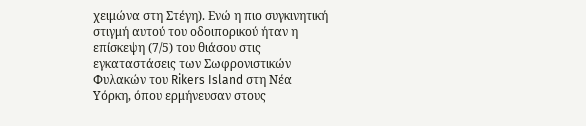χειμώνα στη Στέγη). Ενώ η πιο συγκινητική στιγμή αυτού του οδοιπορικού ήταν η επίσκεψη (7/5) του θιάσου στις εγκαταστάσεις των Σωφρονιστικών Φυλακών του Rikers Island στη Νέα Υόρκη, όπου ερμήνευσαν στους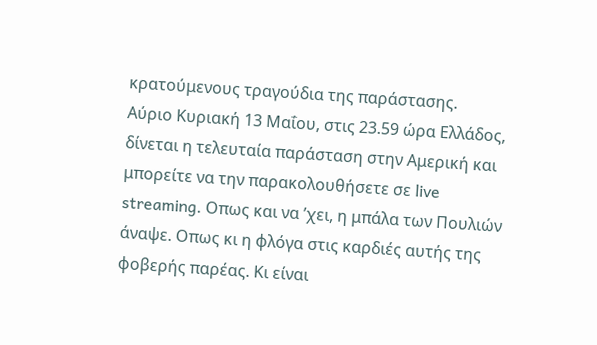κρατούμενους τραγούδια της παράστασης.
Αύριο Κυριακή 13 Μαΐου, στις 23.59 ώρα Ελλάδος, δίνεται η τελευταία παράσταση στην Αμερική και μπορείτε να την παρακολουθήσετε σε live streaming. Οπως και να ’χει, η μπάλα των Πουλιών άναψε. Οπως κι η φλόγα στις καρδιές αυτής της φοβερής παρέας. Κι είναι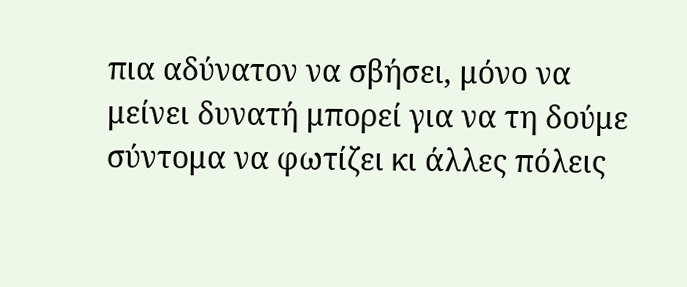πια αδύνατον να σβήσει, μόνο να μείνει δυνατή μπορεί για να τη δούμε σύντομα να φωτίζει κι άλλες πόλεις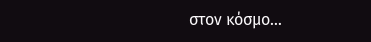στον κόσμο…